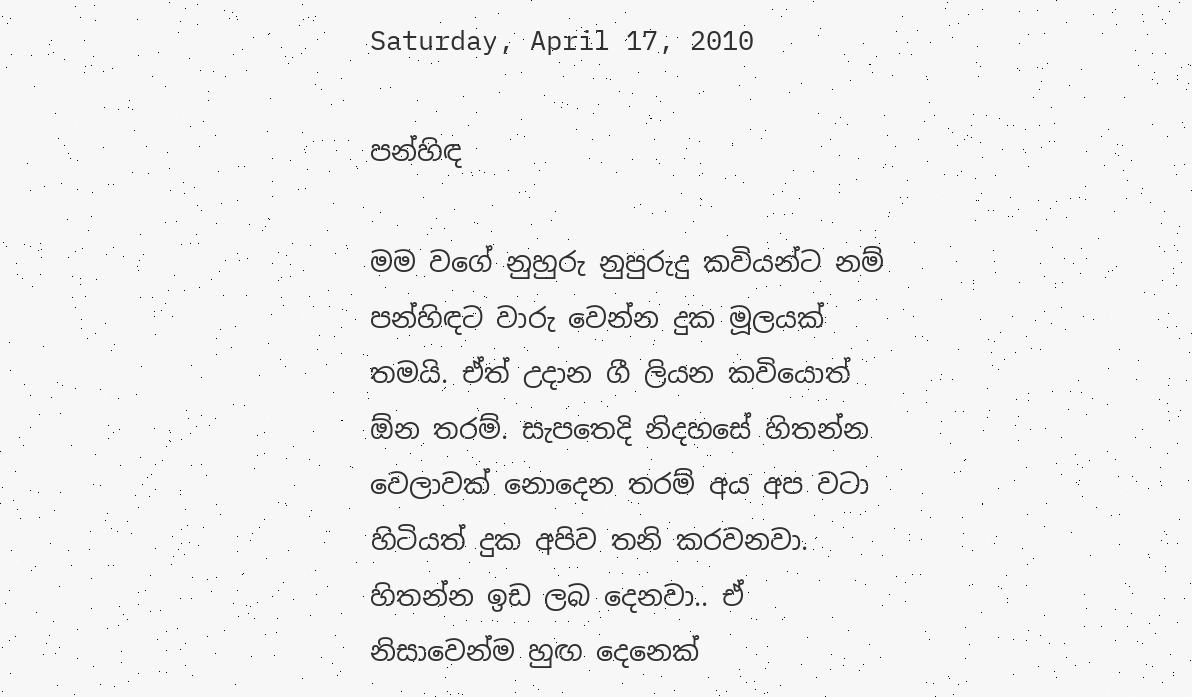Saturday, April 17, 2010

පන්හිඳ

මම වගේ නුහුරු නුපුරුදු කවියන්ට නම් පන්හිඳට වාරු වෙන්න දුක මූලයක් තමයි. ඒත් උදාන ගී ලියන කවියොත් ඕන තරම්. සැපතෙදි නිදහසේ හිතන්න වෙලාවක් නොදෙන තරම් අය අප වටා හිටියත් දුක අපිව තනි කරවනවා. හිතන්න ඉඩ ලබ දෙනවා.. ඒ නිසාවෙන්ම හුඟ දෙනෙක්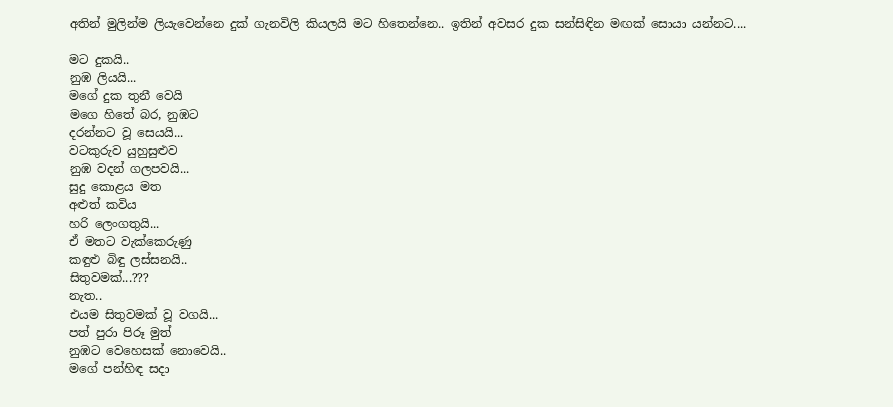අතින් මුලින්ම ලියැවෙන්නෙ දුක් ගැනවිලි කියලයි මට හිතෙන්නෙ.. ඉතින් අවසර දුක සන්සිඳින මඟක් සොයා යන්නට....

මට දුකයි..
නුඹ ලියයි...
මගේ දුක තුනී වෙයි
මගෙ හිතේ බර, නුඹට
දරන්නට වූ සෙයයි...
වටකුරුව යුහුසුළුව
නුඹ වදන් ගලපවයි...
සුදු කොළය මත
අළුත් කවිය
හරි ලෙංගතුයි...
ඒ මතට වැක්කෙරුණු
කඳුළු බිඳු ලස්සනයි..
සිතුවමක්...???
නැත..
එයම සිතුවමක් වූ වගයි...
පත් පුරා පිරූ මුත්
නුඹට වෙහෙසක් නොවෙයි..
මගේ පන්හිඳ සදා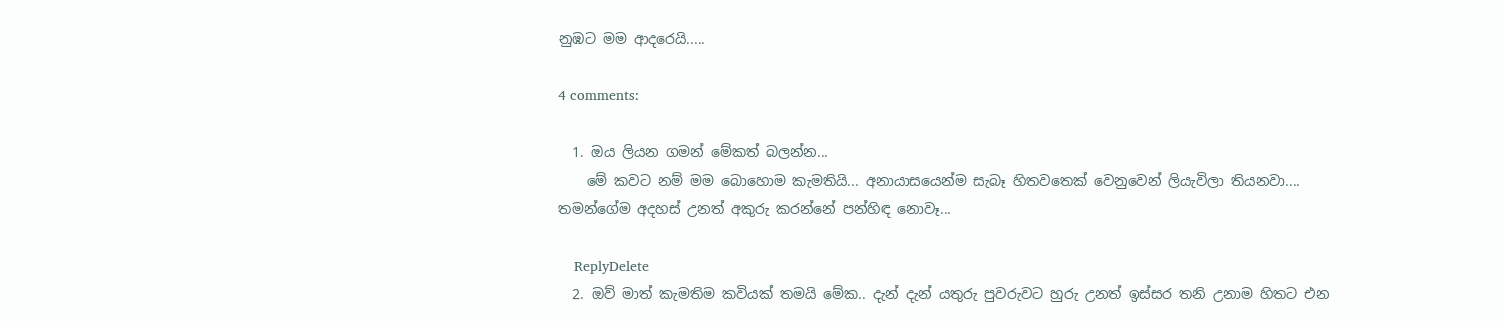නුඹට මම ආදරෙයි.....

4 comments:

  1. ඔය ලියන ගමන් මේකත් බලන්න...
    මේ කවට නම් මම බොහොම කැමතියි... අනායාසයෙන්ම සැබෑ හිතවතෙක් වෙනුවෙන් ලියැවිලා තියනවා.... තමන්ගේම අදහස් උනත් අකුරු කරන්නේ පන්හිඳ නොවෑ...

    ReplyDelete
  2. ඔව් මාත් කැමතිම කවියක් තමයි මේක.. දැන් දැන් යතුරු පුවරුවට හුරු උනත් ඉස්සර තනි උනාම හිතට එන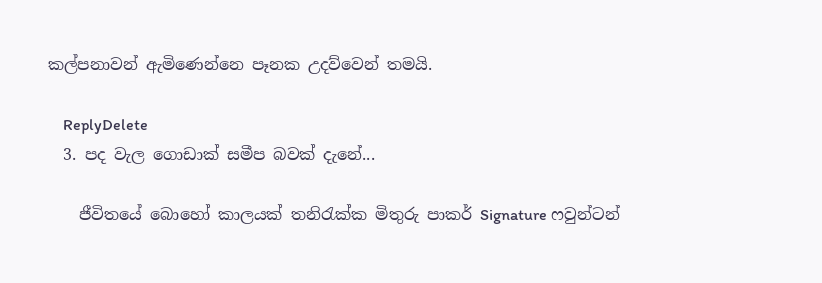කල්පනාවන් ඇමිණෙන්නෙ පෑනක උදව්වෙන් තමයි.

    ReplyDelete
  3. පද වැල ගොඩාක් සමීප බවක් දැනේ...

    ජීවිතයේ බොහෝ කාලයක් තනිරැක්ක මිතුරු පාකර් Signature ෆවුන්ටන්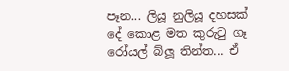පෑන... ලියූ නුලියූ දහසක් දේ කොළ මත කුරුටු ගෑ රෝයල් බ්ලූ තින්ත... ඒ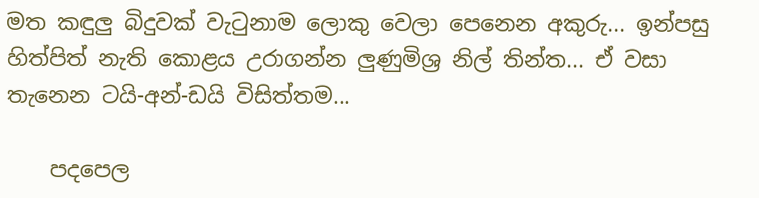මත කඳුලු බිදුවක් වැටුනාම ලොකු වෙලා පෙනෙන අකුරු... ඉන්පසු හිත්පිත් නැති කොළය උරාගන්න ලුණුමිශ්‍ර නිල් තින්ත... ඒ වසා තැනෙන ටයි-අන්-ඩයි විසිත්තම...

    පදපෙල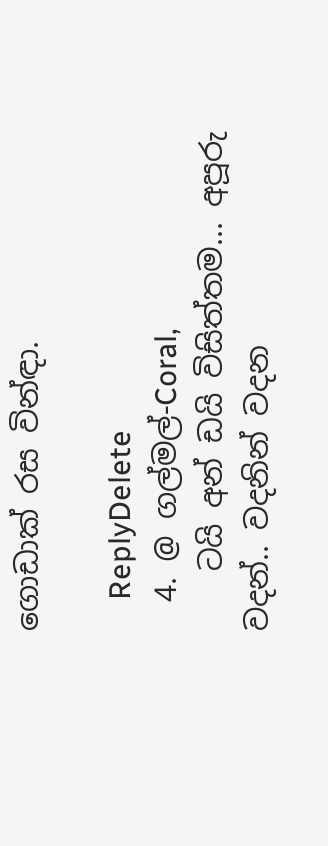ගොඩාක් රස වින්ඳා.

    ReplyDelete
  4. @ ගල්මල්-Coral,
    ටයි අන් ඩයි විසිත්තම... අපූරු වදන්.. වදනින් වදන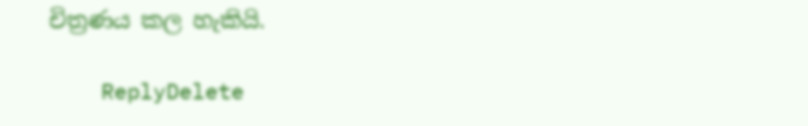චිත්‍රණය කල හැකියි.

    ReplyDelete